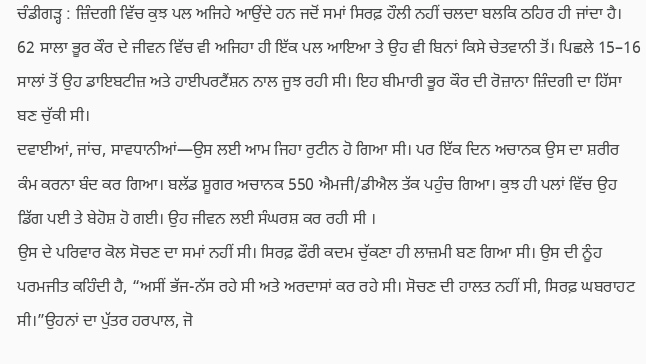ਚੰਡੀਗੜ੍ਹ : ਜ਼ਿੰਦਗੀ ਵਿੱਚ ਕੁਝ ਪਲ ਅਜਿਹੇ ਆਉਂਦੇ ਹਨ ਜਦੋਂ ਸਮਾਂ ਸਿਰਫ਼ ਹੌਲੀ ਨਹੀਂ ਚਲਦਾ ਬਲਕਿ ਠਹਿਰ ਹੀ ਜਾਂਦਾ ਹੈ। 62 ਸਾਲਾ ਭੂਰ ਕੌਰ ਦੇ ਜੀਵਨ ਵਿੱਚ ਵੀ ਅਜਿਹਾ ਹੀ ਇੱਕ ਪਲ ਆਇਆ ਤੇ ਉਹ ਵੀ ਬਿਨਾਂ ਕਿਸੇ ਚੇਤਵਾਨੀ ਤੋਂ। ਪਿਛਲੇ 15–16 ਸਾਲਾਂ ਤੋਂ ਉਹ ਡਾਇਬਟੀਜ਼ ਅਤੇ ਹਾਈਪਰਟੈਂਸ਼ਨ ਨਾਲ ਜੂਝ ਰਹੀ ਸੀ। ਇਹ ਬੀਮਾਰੀ ਭੂਰ ਕੌਰ ਦੀ ਰੋਜ਼ਾਨਾ ਜ਼ਿੰਦਗੀ ਦਾ ਹਿੱਸਾ ਬਣ ਚੁੱਕੀ ਸੀ।
ਦਵਾਈਆਂ, ਜਾਂਚ, ਸਾਵਧਾਨੀਆਂ—ਉਸ ਲਈ ਆਮ ਜਿਹਾ ਰੁਟੀਨ ਹੋ ਗਿਆ ਸੀ। ਪਰ ਇੱਕ ਦਿਨ ਅਚਾਨਕ ਉਸ ਦਾ ਸ਼ਰੀਰ ਕੰਮ ਕਰਨਾ ਬੰਦ ਕਰ ਗਿਆ। ਬਲੱਡ ਸ਼ੂਗਰ ਅਚਾਨਕ 550 ਐਮਜੀ/ਡੀਐਲ ਤੱਕ ਪਹੁੰਚ ਗਿਆ। ਕੁਝ ਹੀ ਪਲਾਂ ਵਿੱਚ ਉਹ ਡਿੱਗ ਪਈ ਤੇ ਬੇਹੋਸ਼ ਹੋ ਗਈ। ਉਹ ਜੀਵਨ ਲਈ ਸੰਘਰਸ਼ ਕਰ ਰਹੀ ਸੀ ।
ਉਸ ਦੇ ਪਰਿਵਾਰ ਕੋਲ ਸੋਚਣ ਦਾ ਸਮਾਂ ਨਹੀਂ ਸੀ। ਸਿਰਫ਼ ਫੌਰੀ ਕਦਮ ਚੁੱਕਣਾ ਹੀ ਲਾਜ਼ਮੀ ਬਣ ਗਿਆ ਸੀ। ਉਸ ਦੀ ਨੂੰਹ ਪਰਮਜੀਤ ਕਹਿੰਦੀ ਹੈ, “ਅਸੀਂ ਭੱਜ-ਨੱਸ ਰਹੇ ਸੀ ਅਤੇ ਅਰਦਾਸਾਂ ਕਰ ਰਹੇ ਸੀ। ਸੋਚਣ ਦੀ ਹਾਲਤ ਨਹੀਂ ਸੀ, ਸਿਰਫ਼ ਘਬਰਾਹਟ ਸੀ।”ਉਹਨਾਂ ਦਾ ਪੁੱਤਰ ਹਰਪਾਲ, ਜੋ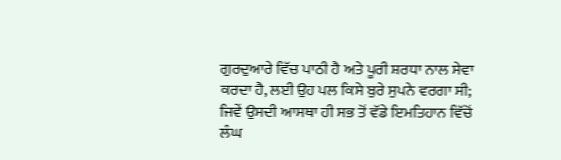ਗੁਰਦੁਆਰੇ ਵਿੱਚ ਪਾਠੀ ਹੈ ਅਤੇ ਪੂਰੀ ਸ਼ਰਧਾ ਨਾਲ ਸੇਵਾ ਕਰਦਾ ਹੈ, ਲਈ ਉਹ ਪਲ ਕਿਸੇ ਬੁਰੇ ਸੁਪਨੇ ਵਰਗਾ ਸੀ; ਜਿਵੇਂ ਉਸਦੀ ਆਸਥਾ ਹੀ ਸਭ ਤੋਂ ਵੱਡੇ ਇਮਤਿਹਾਨ ਵਿੱਚੋਂ ਲੰਘ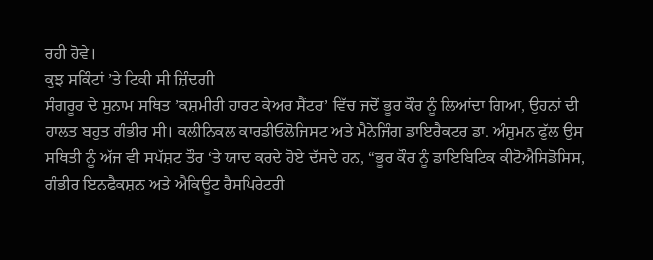ਰਹੀ ਹੋਵੇ।
ਕੁਝ ਸਕਿੰਟਾਂ ’ਤੇ ਟਿਕੀ ਸੀ ਜ਼ਿੰਦਗੀ
ਸੰਗਰੂਰ ਦੇ ਸੁਨਾਮ ਸਥਿਤ ’ਕਸ਼ਮੀਰੀ ਹਾਰਟ ਕੇਅਰ ਸੈਂਟਰ’ ਵਿੱਚ ਜਦੋਂ ਭੂਰ ਕੌਰ ਨੂੰ ਲਿਆਂਦਾ ਗਿਆ, ਉਹਨਾਂ ਦੀ ਹਾਲਤ ਬਹੁਤ ਗੰਭੀਰ ਸੀ। ਕਲੀਨਿਕਲ ਕਾਰਡੀਓਲੋਜਿਸਟ ਅਤੇ ਮੈਨੇਜਿੰਗ ਡਾਇਰੈਕਟਰ ਡਾ. ਅੰਸ਼ੁਮਨ ਫੁੱਲ ਉਸ ਸਥਿਤੀ ਨੂੰ ਅੱਜ ਵੀ ਸਪੱਸ਼ਟ ਤੌਰ ‘ਤੇ ਯਾਦ ਕਰਦੇ ਹੋਏ ਦੱਸਦੇ ਹਨ, “ਭੂਰ ਕੌਰ ਨੂੰ ਡਾਇਬਿਟਿਕ ਕੀਟੋਐਸਿਡੋਸਿਸ, ਗੰਭੀਰ ਇਨਫੈਕਸ਼ਨ ਅਤੇ ਐਕਿਊਟ ਰੈਸਪਿਰੇਟਰੀ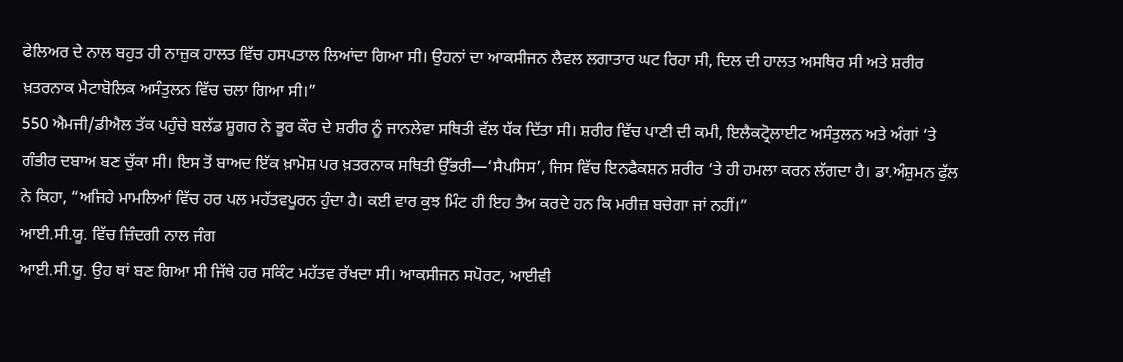ਫੇਲਿਅਰ ਦੇ ਨਾਲ ਬਹੁਤ ਹੀ ਨਾਜ਼ੁਕ ਹਾਲਤ ਵਿੱਚ ਹਸਪਤਾਲ ਲਿਆਂਦਾ ਗਿਆ ਸੀ। ਉਹਨਾਂ ਦਾ ਆਕਸੀਜਨ ਲੈਵਲ ਲਗਾਤਾਰ ਘਟ ਰਿਹਾ ਸੀ, ਦਿਲ ਦੀ ਹਾਲਤ ਅਸਥਿਰ ਸੀ ਅਤੇ ਸ਼ਰੀਰ ਖ਼ਤਰਨਾਕ ਮੈਟਾਬੋਲਿਕ ਅਸੰਤੁਲਨ ਵਿੱਚ ਚਲਾ ਗਿਆ ਸੀ।”
550 ਐਮਜੀ/ਡੀਐਲ ਤੱਕ ਪਹੁੰਚੇ ਬਲੱਡ ਸ਼ੂਗਰ ਨੇ ਭੂਰ ਕੌਰ ਦੇ ਸ਼ਰੀਰ ਨੂੰ ਜਾਨਲੇਵਾ ਸਥਿਤੀ ਵੱਲ ਧੱਕ ਦਿੱਤਾ ਸੀ। ਸ਼ਰੀਰ ਵਿੱਚ ਪਾਣੀ ਦੀ ਕਮੀ, ਇਲੈਕਟ੍ਰੋਲਾਈਟ ਅਸੰਤੁਲਨ ਅਤੇ ਅੰਗਾਂ ‘ਤੇ ਗੰਭੀਰ ਦਬਾਅ ਬਣ ਚੁੱਕਾ ਸੀ। ਇਸ ਤੋਂ ਬਾਅਦ ਇੱਕ ਖ਼ਾਮੋਸ਼ ਪਰ ਖ਼ਤਰਨਾਕ ਸਥਿਤੀ ਉੱਭਰੀ—‘ਸੈਪਸਿਸ’, ਜਿਸ ਵਿੱਚ ਇਨਫੈਕਸ਼ਨ ਸ਼ਰੀਰ ‘ਤੇ ਹੀ ਹਮਲਾ ਕਰਨ ਲੱਗਦਾ ਹੈ। ਡਾ.ਅੰਸ਼ੁਮਨ ਫੁੱਲ ਨੇ ਕਿਹਾ, “ਅਜਿਹੇ ਮਾਮਲਿਆਂ ਵਿੱਚ ਹਰ ਪਲ ਮਹੱਤਵਪੂਰਨ ਹੁੰਦਾ ਹੈ। ਕਈ ਵਾਰ ਕੁਝ ਮਿੰਟ ਹੀ ਇਹ ਤੈਅ ਕਰਦੇ ਹਨ ਕਿ ਮਰੀਜ਼ ਬਚੇਗਾ ਜਾਂ ਨਹੀਂ।”
ਆਈ.ਸੀ.ਯੂ. ਵਿੱਚ ਜ਼ਿੰਦਗੀ ਨਾਲ ਜੰਗ
ਆਈ.ਸੀ.ਯੂ. ਉਹ ਥਾਂ ਬਣ ਗਿਆ ਸੀ ਜਿੱਥੇ ਹਰ ਸਕਿੰਟ ਮਹੱਤਵ ਰੱਖਦਾ ਸੀ। ਆਕਸੀਜਨ ਸਪੋਰਟ, ਆਈਵੀ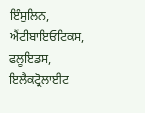ਇੰਸੁਲਿਨ, ਐਂਟੀਬਾਇਓਟਿਕਸ, ਫਲੂਇਡਸ, ਇਲੈਕਟ੍ਰੋਲਾਈਟ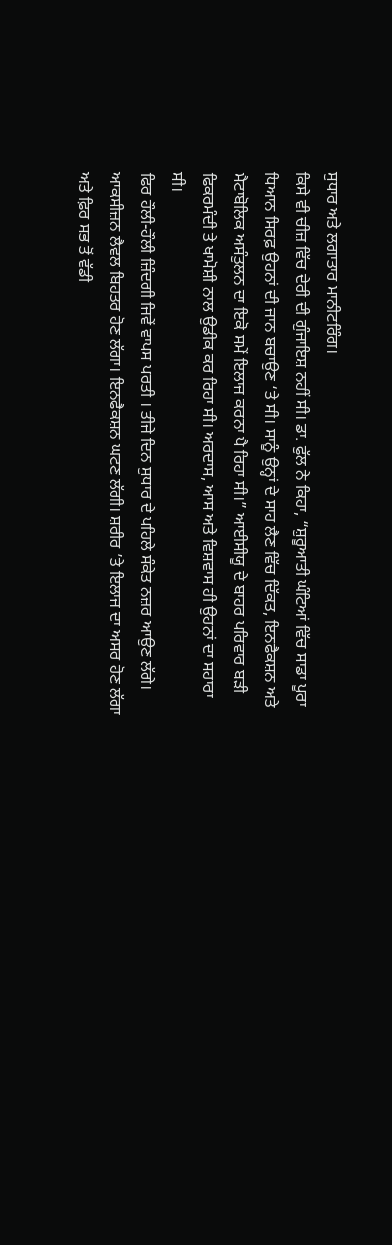ਸੁਧਾਰ ਅਤੇ ਲਗਾਤਾਰ ਮਾਨੀਟਰਿੰਗ।
ਕਿਸੇ ਵੀ ਚੀਜ਼ ਵਿੱਚ ਦੇਰੀ ਦੀ ਗੁੰਜਾਇਸ਼ ਨਹੀਂ ਸੀ। ਡਾ. ਫੁੱਲ ਨੇ ਕਿਹਾ, “ਸ਼ੁਰੂਆਤੀ ਘੰਟਿਆਂ ਵਿੱਚ ਸਾਡਾ ਪੂਰਾ ਧਿਆਨ ਸਿਰਫ਼ ਉਹਨਾਂ ਦੀ ਜਾਨ ਬਚਾਉਣ ‘ਤੇ ਸੀ। ਸਾਨੂੰ ਉਨ੍ਹਾਂ ਦੇ ਸਾਹ ਲੈਣ ਵਿੱਚ ਦਿੱਕਤ, ਇਨਫੈਕਸ਼ਨ ਅਤੇ ਮੈਟਾਬੋਲਿਕ ਅਸੰਤੁਲਨ ਦਾ ਇਕੋ ਸਮੇਂ ਇਲਾਜ ਕਰਨਾ ਪੈ ਰਿਹਾ ਸੀ।” ਆਈਸੀਯੂ ਦੇ ਬਾਹਰ ਪਰਿਵਾਰ ਬੜੀ ਫਿਕਰਮੰਦੀ ਤੇ ਖਾਮੋਸ਼ੀ ਨਾਲ ਉਡੀਕ ਕਰ ਰਿਹਾ ਸੀ। ਅਰਦਾਸ, ਆਸ ਅਤੇ ਵਿਸ਼ਵਾਸ ਹੀ ਉਹਨਾਂ ਦਾ ਸਹਾਰਾ ਸੀ।
ਫਿਰ ਹੌਲੀ-ਹੌਲੀ ਜ਼ਿੰਦਗੀ ਜਿਵੇਂ ਵਾਪਸ ਪਰਤੀ । ਤੀਜੇ ਦਿਨ ਸੁਧਾਰ ਦੇ ਪਹਿਲੇ ਸੰਕੇਤ ਨਜ਼ਰ ਆਉਣ ਲੱਗੇ। ਆਕਸੀਜ਼ਨ ਲੈਵਲ ਬਿਹਤਰ ਹੋਣ ਲੱਗਾ। ਇਨਫੈਕਸ਼ਨ ਘਟਣ ਲੱਗੀ। ਸ਼ਰੀਰ ’ਤੇ ਇਲਾਜ ਦਾ ਅਸਰ ਹੋਣ ਲੱਗਾ ਅਤੇ ਫ਼ਿਰ ਸਭ ਤੋਂ ਵੱਡੀ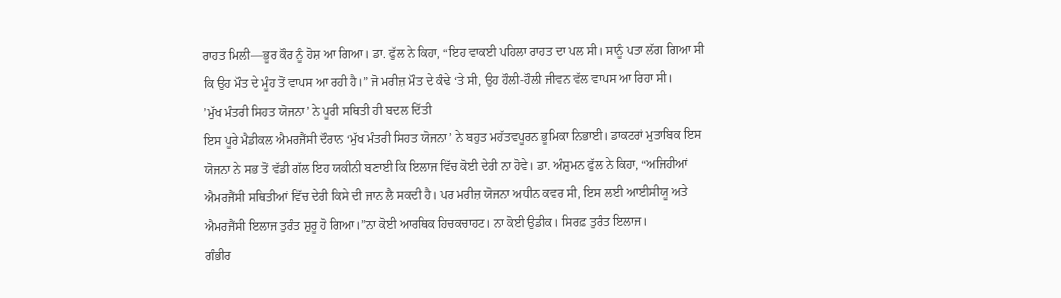ਰਾਹਤ ਮਿਲੀ—ਭੂਰ ਕੌਰ ਨੂੰ ਹੋਸ਼ ਆ ਗਿਆ। ਡਾ. ਫੁੱਲ ਨੇ ਕਿਹਾ, “ਇਹ ਵਾਕਈ ਪਹਿਲਾ ਰਾਹਤ ਦਾ ਪਲ ਸੀ। ਸਾਨੂੰ ਪਤਾ ਲੱਗ ਗਿਆ ਸੀ ਕਿ ਉਹ ਮੌਤ ਦੇ ਮੂੰਹ ਤੋਂ ਵਾਪਸ ਆ ਰਹੀ ਹੈ।” ਜੋ ਮਰੀਜ਼ ਮੌਤ ਦੇ ਕੰਢੇ ‘ਤੇ ਸੀ, ਉਹ ਹੌਲੀ-ਹੌਲੀ ਜੀਵਨ ਵੱਲ ਵਾਪਸ ਆ ਰਿਹਾ ਸੀ।
’ਮੁੱਖ ਮੰਤਰੀ ਸਿਹਤ ਯੋਜਨਾ’ ਨੇ ਪੂਰੀ ਸਥਿਤੀ ਹੀ ਬਦਲ ਦਿੱਤੀ
ਇਸ ਪੂਰੇ ਮੈਡੀਕਲ ਐਮਰਜੈਂਸੀ ਦੌਰਾਨ ‘ਮੁੱਖ ਮੰਤਰੀ ਸਿਹਤ ਯੋਜਨਾ’ ਨੇ ਬਹੁਤ ਮਹੱਤਵਪੂਰਨ ਭੂਮਿਕਾ ਨਿਭਾਈ। ਡਾਕਟਰਾਂ ਮੁਤਾਬਿਕ ਇਸ ਯੋਜਨਾ ਨੇ ਸਭ ਤੋਂ ਵੱਡੀ ਗੱਲ ਇਹ ਯਕੀਨੀ ਬਣਾਈ ਕਿ ਇਲਾਜ ਵਿੱਚ ਕੋਈ ਦੇਰੀ ਨਾ ਹੋਵੇ। ਡਾ. ਅੰਸ਼ੁਮਨ ਫੁੱਲ ਨੇ ਕਿਹਾ, “ਅਜਿਹੀਆਂ ਐਮਰਜੈਂਸੀ ਸਥਿਤੀਆਂ ਵਿੱਚ ਦੇਰੀ ਕਿਸੇ ਦੀ ਜਾਨ ਲੈ ਸਕਦੀ ਹੈ। ਪਰ ਮਰੀਜ਼ ਯੋਜਨਾ ਅਧੀਨ ਕਵਰ ਸੀ, ਇਸ ਲਈ ਆਈਸੀਯੂ ਅਤੇ ਐਮਰਜੈਂਸੀ ਇਲਾਜ ਤੁਰੰਤ ਸ਼ੁਰੂ ਹੋ ਗਿਆ।”ਨਾ ਕੋਈ ਆਰਥਿਕ ਹਿਚਕਚਾਹਟ। ਨਾ ਕੋਈ ਉਡੀਕ। ਸਿਰਫ਼ ਤੁਰੰਤ ਇਲਾਜ।
ਗੰਭੀਰ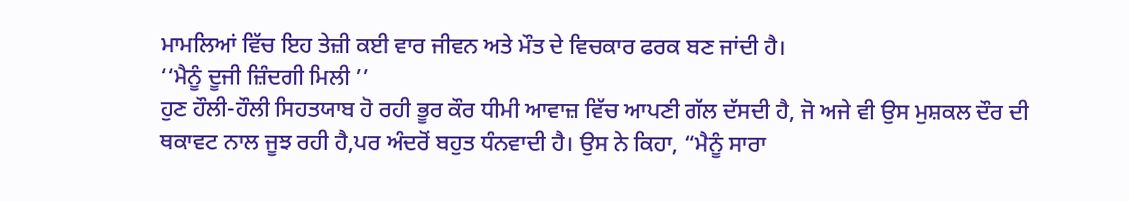ਮਾਮਲਿਆਂ ਵਿੱਚ ਇਹ ਤੇਜ਼ੀ ਕਈ ਵਾਰ ਜੀਵਨ ਅਤੇ ਮੌਤ ਦੇ ਵਿਚਕਾਰ ਫਰਕ ਬਣ ਜਾਂਦੀ ਹੈ।
‘‘ਮੈਨੂੰ ਦੂਜੀ ਜ਼ਿੰਦਗੀ ਮਿਲੀ ’’
ਹੁਣ ਹੌਲੀ-ਹੌਲੀ ਸਿਹਤਯਾਬ ਹੋ ਰਹੀ ਭੂਰ ਕੌਰ ਧੀਮੀ ਆਵਾਜ਼ ਵਿੱਚ ਆਪਣੀ ਗੱਲ ਦੱਸਦੀ ਹੈ, ਜੋ ਅਜੇ ਵੀ ਉਸ ਮੁਸ਼ਕਲ ਦੌਰ ਦੀ ਥਕਾਵਟ ਨਾਲ ਜੂਝ ਰਹੀ ਹੈ,ਪਰ ਅੰਦਰੋਂ ਬਹੁਤ ਧੰਨਵਾਦੀ ਹੈ। ਉਸ ਨੇ ਕਿਹਾ, “ਮੈਨੂੰ ਸਾਰਾ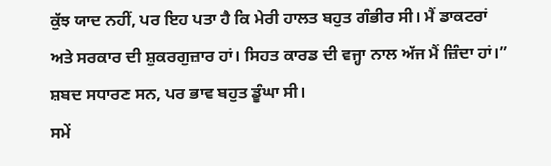ਕੁੱਝ ਯਾਦ ਨਹੀਂ, ਪਰ ਇਹ ਪਤਾ ਹੈ ਕਿ ਮੇਰੀ ਹਾਲਤ ਬਹੁਤ ਗੰਭੀਰ ਸੀ। ਮੈਂ ਡਾਕਟਰਾਂ ਅਤੇ ਸਰਕਾਰ ਦੀ ਸ਼ੁਕਰਗੁਜ਼ਾਰ ਹਾਂ। ਸਿਹਤ ਕਾਰਡ ਦੀ ਵਜ੍ਹਾ ਨਾਲ ਅੱਜ ਮੈਂ ਜ਼ਿੰਦਾ ਹਾਂ।”
ਸ਼ਬਦ ਸਧਾਰਣ ਸਨ, ਪਰ ਭਾਵ ਬਹੁਤ ਡੂੰਘਾ ਸੀ।
ਸਮੇਂ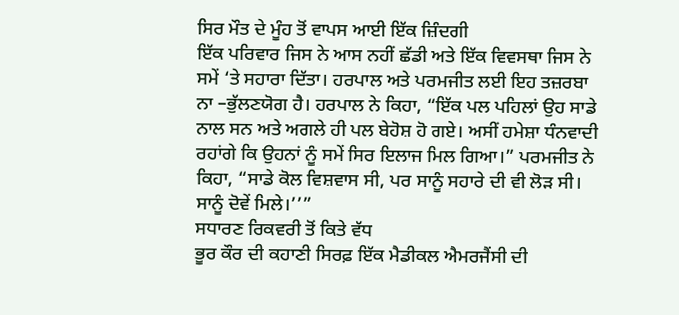ਸਿਰ ਮੌਤ ਦੇ ਮੂੰਹ ਤੋਂ ਵਾਪਸ ਆਈ ਇੱਕ ਜ਼ਿੰਦਗੀ
ਇੱਕ ਪਰਿਵਾਰ ਜਿਸ ਨੇ ਆਸ ਨਹੀਂ ਛੱਡੀ ਅਤੇ ਇੱਕ ਵਿਵਸਥਾ ਜਿਸ ਨੇ ਸਮੇਂ ‘ਤੇ ਸਹਾਰਾ ਦਿੱਤਾ। ਹਰਪਾਲ ਅਤੇ ਪਰਮਜੀਤ ਲਈ ਇਹ ਤਜ਼ਰਬਾ ਨਾ –ਭੁੱਲਣਯੋਗ ਹੈ। ਹਰਪਾਲ ਨੇ ਕਿਹਾ, “ਇੱਕ ਪਲ ਪਹਿਲਾਂ ਉਹ ਸਾਡੇ ਨਾਲ ਸਨ ਅਤੇ ਅਗਲੇ ਹੀ ਪਲ ਬੇਹੋਸ਼ ਹੋ ਗਏ। ਅਸੀਂ ਹਮੇਸ਼ਾ ਧੰਨਵਾਦੀ ਰਹਾਂਗੇ ਕਿ ਉਹਨਾਂ ਨੂੰ ਸਮੇਂ ਸਿਰ ਇਲਾਜ ਮਿਲ ਗਿਆ।” ਪਰਮਜੀਤ ਨੇ ਕਿਹਾ, “ਸਾਡੇ ਕੋਲ ਵਿਸ਼ਵਾਸ ਸੀ, ਪਰ ਸਾਨੂੰ ਸਹਾਰੇ ਦੀ ਵੀ ਲੋੜ ਸੀ। ਸਾਨੂੰ ਦੋਵੇਂ ਮਿਲੇ।’’”
ਸਧਾਰਣ ਰਿਕਵਰੀ ਤੋਂ ਕਿਤੇ ਵੱਧ
ਭੂਰ ਕੌਰ ਦੀ ਕਹਾਣੀ ਸਿਰਫ਼ ਇੱਕ ਮੈਡੀਕਲ ਐਮਰਜੈਂਸੀ ਦੀ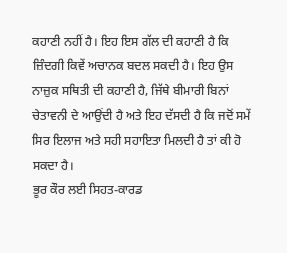ਕਹਾਣੀ ਨਹੀਂ ਹੈ। ਇਹ ਇਸ ਗੱਲ ਦੀ ਕਹਾਣੀ ਹੈ ਕਿ ਜ਼ਿੰਦਗੀ ਕਿਵੇਂ ਅਚਾਨਕ ਬਦਲ ਸਕਦੀ ਹੈ। ਇਹ ਉਸ ਨਾਜ਼ੁਕ ਸਥਿਤੀ ਦੀ ਕਹਾਣੀ ਹੈ, ਜਿੱਥੇ ਬੀਮਾਰੀ ਬਿਨਾਂ ਚੇਤਾਵਨੀ ਦੇ ਆਉਂਦੀ ਹੈ ਅਤੇ ਇਹ ਦੱਸਦੀ ਹੈ ਕਿ ਜਦੋਂ ਸਮੇਂ ਸਿਰ ਇਲਾਜ ਅਤੇ ਸਹੀ ਸਹਾਇਤਾ ਮਿਲਦੀ ਹੈ ਤਾਂ ਕੀ ਹੋ ਸਕਦਾ ਹੈ।
ਭੂਰ ਕੌਰ ਲਈ ਸਿਹਤ-ਕਾਰਡ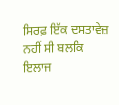ਸਿਰਫ਼ ਇੱਕ ਦਸਤਾਵੇਜ਼ ਨਹੀਂ ਸੀ ਬਲਕਿ ਇਲਾਜ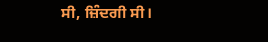ਸੀ, ਜ਼ਿੰਦਗੀ ਸੀ।